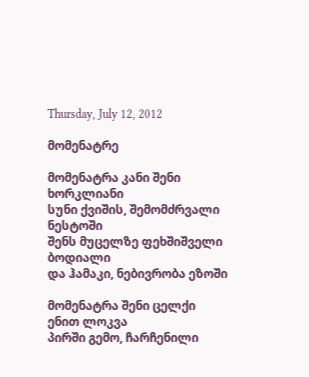Thursday, July 12, 2012

მომენატრე

მომენატრა კანი შენი ხორკლიანი
სუნი ქვიშის, შემომძრვალი ნესტოში
შენს მუცელზე ფეხშიშველი ბოდიალი
და ჰამაკი, ნებივრობა ეზოში

მომენატრა შენი ცელქი ენით ლოკვა
პირში გემო, ჩარჩენილი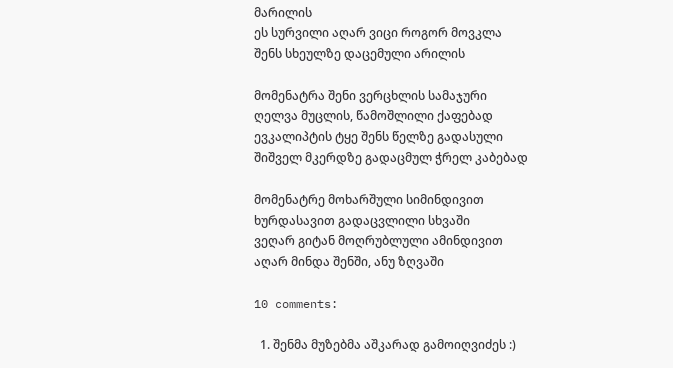მარილის
ეს სურვილი აღარ ვიცი როგორ მოვკლა
შენს სხეულზე დაცემული არილის

მომენატრა შენი ვერცხლის სამაჯური
ღელვა მუცლის, წამოშლილი ქაფებად
ევკალიპტის ტყე შენს წელზე გადასული
შიშველ მკერდზე გადაცმულ ჭრელ კაბებად

მომენატრე მოხარშული სიმინდივით
ხურდასავით გადაცვლილი სხვაში
ვეღარ გიტან მოღრუბლული ამინდივით
აღარ მინდა შენში, ანუ ზღვაში

10 comments:

  1. შენმა მუზებმა აშკარად გამოიღვიძეს :)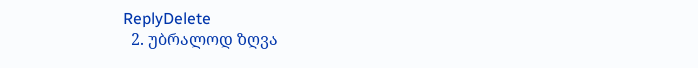ReplyDelete
  2. უბრალოდ ზღვა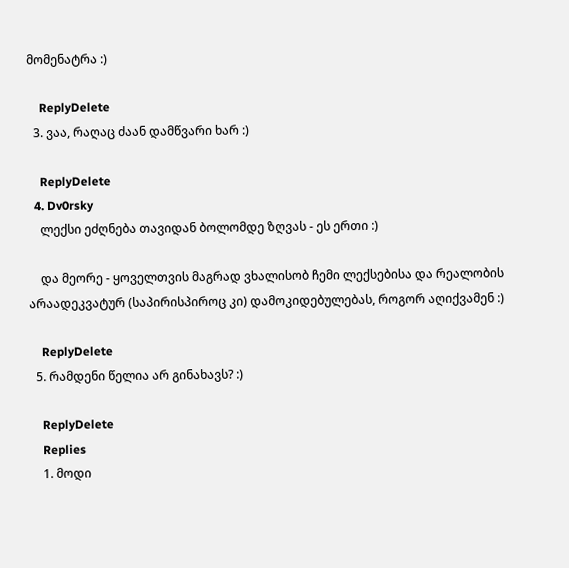მომენატრა :)

    ReplyDelete
  3. ვაა, რაღაც ძაან დამწვარი ხარ :)

    ReplyDelete
  4. Dv0rsky
    ლექსი ეძღნება თავიდან ბოლომდე ზღვას - ეს ერთი :)

    და მეორე - ყოველთვის მაგრად ვხალისობ ჩემი ლექსებისა და რეალობის არაადეკვატურ (საპირისპიროც კი) დამოკიდებულებას, როგორ აღიქვამენ :)

    ReplyDelete
  5. რამდენი წელია არ გინახავს? :)

    ReplyDelete
    Replies
    1. მოდი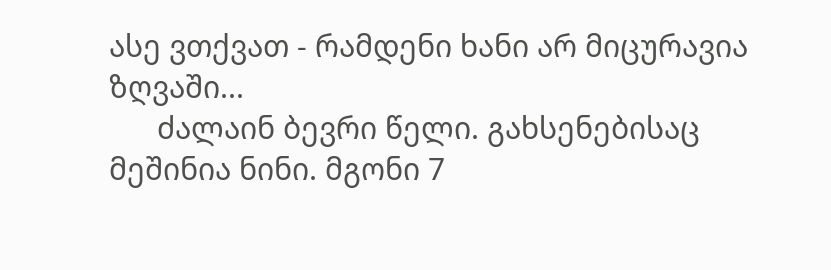ასე ვთქვათ - რამდენი ხანი არ მიცურავია ზღვაში...
      ძალაინ ბევრი წელი. გახსენებისაც მეშინია ნინი. მგონი 7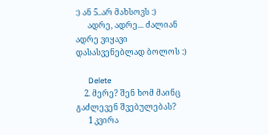:) ან 5..არ მახსოვს :)
      ადრე, ადრე... ძალიან ადრე ვიყავი დასასვენებლად ბოლოს :)

      Delete
    2. მერე? შენ ხომ მაინც გაძლევენ შვებულებას?
      1 კვირა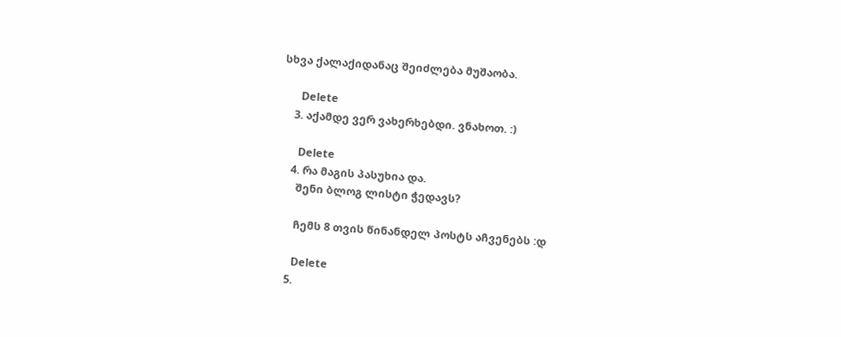სხვა ქალაქიდანაც შეიძლება მუშაობა.

      Delete
    3. აქამდე ვერ ვახერხებდი. ვნახოთ. :)

      Delete
    4. რა მაგის პასუხია და.
      შენი ბლოგ ლისტი ჭედავს?

      ჩემს 8 თვის წინანდელ პოსტს აჩვენებს :დ

      Delete
    5.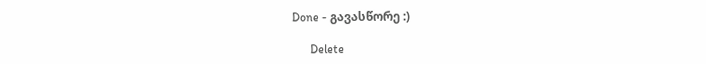Done - გავასწორე :)

      Delete